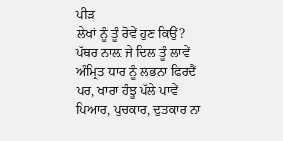ਪੀੜ
ਲੇਖਾਂ ਨੂੰ ਤੂੰ ਰੋਵੇਂ ਹੁਣ ਕਿਉਂ?
ਪੱਥਰ ਨਾਲ਼ ਜੇ ਦਿਲ ਤੂੰ ਲਾਵੇਂ
ਅੰਮ੍ਰਿਤ ਧਾਰ ਨੂੰ ਲਭਨਾ ਫਿਰਦੈਂ
ਪਰ, ਖਾਰਾ ਹੰਝੂ ਪੱਲੇ ਪਾਵੇਂ
ਪਿਆਰ, ਪੁਚਕਾਰ, ਦੁਤਕਾਰ ਨਾ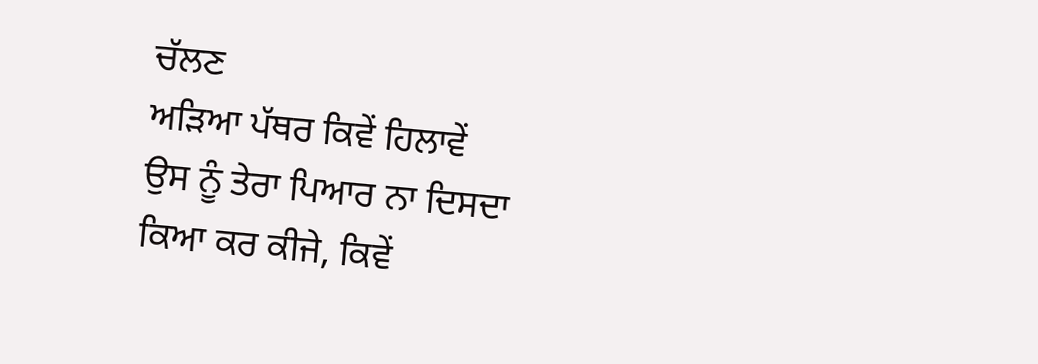ਚੱਲਣ
ਅੜਿਆ ਪੱਥਰ ਕਿਵੇਂ ਹਿਲਾਵੇਂ
ਉਸ ਨੂੰ ਤੇਰਾ ਪਿਆਰ ਨਾ ਦਿਸਦਾ
ਕਿਆ ਕਰ ਕੀਜੇ, ਕਿਵੇਂ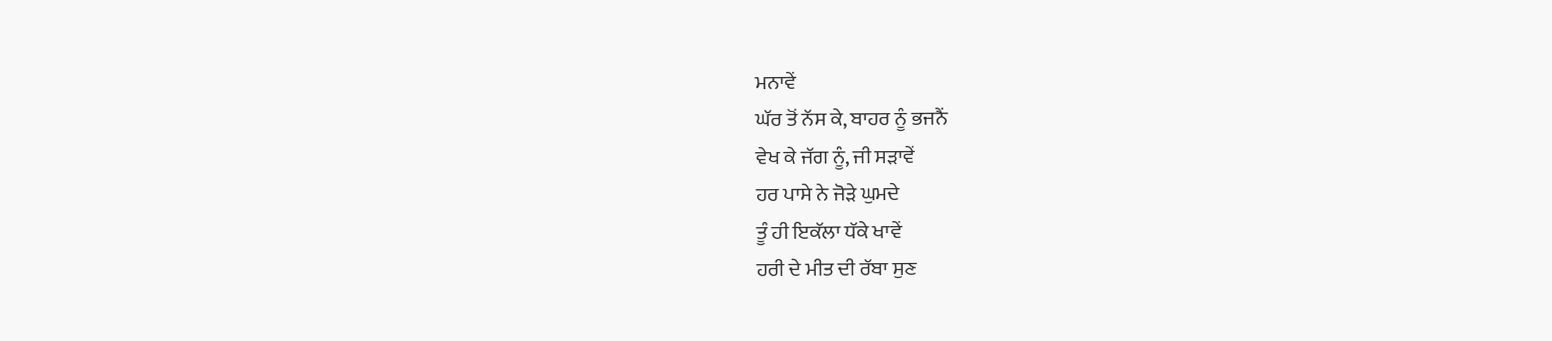ਮਨਾਵੇਂ
ਘੱਰ ਤੋਂ ਨੱਸ ਕੇ, ਬਾਹਰ ਨੂੰ ਭਜਨੈਂ
ਵੇਖ ਕੇ ਜੱਗ ਨੂੰ, ਜੀ ਸੜਾਵੇਂ
ਹਰ ਪਾਸੇ ਨੇ ਜੋੜੇ ਘੁਮਦੇ
ਤੂੰ ਹੀ ਇਕੱਲਾ ਧੱਕੇ ਖਾਵੇਂ
ਹਰੀ ਦੇ ਮੀਤ ਦੀ ਰੱਬਾ ਸੁਣ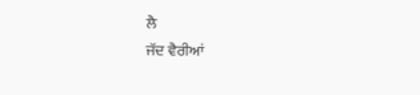ਲੈ
ਜੱਦ ਵੈਰੀਆਂ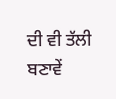ਦੀ ਵੀ ਤੱਲੀ ਬਣਾਵੇਂ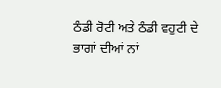ਠੰਡੀ ਰੋਟੀ ਅਤੇ ਠੰਡੀ ਵਹੁਟੀ ਦੇ
ਭਾਗਾਂ ਦੀਆਂ ਨਾਂ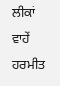ਲੀਕਾਂ ਵਾਹੇਂ
ਹਰਮੀਤ